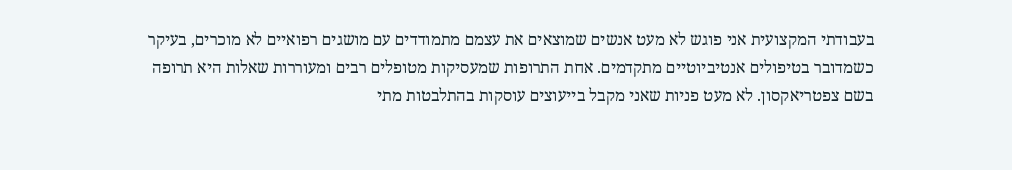בעבודתי המקצועית אני פוגש לא מעט אנשים שמוצאים את עצמם מתמודדים עם מושגים רפואיים לא מוכרים, בעיקר כשמדובר בטיפולים אנטיביוטיים מתקדמים. אחת התרופות שמעסיקות מטופלים רבים ומעוררות שאלות היא תרופה בשם צפטריאקסון. לא מעט פניות שאני מקבל בייעוצים עוסקות בהתלבטות מתי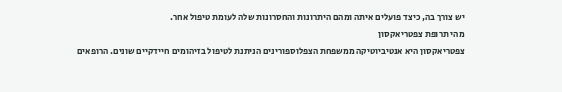יש צורך בה, כיצד פועלים איתה ומהם היתרונות והחסרונות שלה לעומת טיפול אחר.
מהי תרופת צפטריאקסון
צפטריאקסון היא אנטיביוטיקה ממשפחת הצפלוספורינים הניתנת לטיפול בזיהומים חיידקיים שונים. הרופאים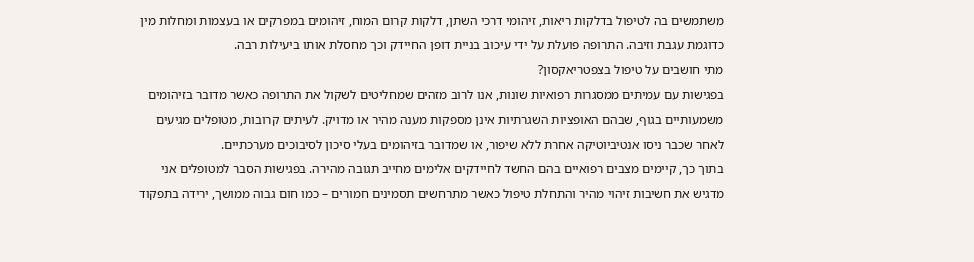משתמשים בה לטיפול בדלקות ריאות, זיהומי דרכי השתן, דלקות קרום המוח, זיהומים במפרקים או בעצמות ומחלות מין כדוגמת עגבת וזיבה. התרופה פועלת על ידי עיכוב בניית דופן החיידק וכך מחסלת אותו ביעילות רבה.
מתי חושבים על טיפול בצפטריאקסון?
בפגישות עם עמיתים ממסגרות רפואיות שונות, אנו לרוב מזהים שמחליטים לשקול את התרופה כאשר מדובר בזיהומים משמעותיים בגוף, שבהם האופציות השגרתיות אינן מספקות מענה מהיר או מדויק. לעיתים קרובות, מטופלים מגיעים לאחר שכבר ניסו אנטיביוטיקה אחרת ללא שיפור, או שמדובר בזיהומים בעלי סיכון לסיבוכים מערכתיים.
בתוך כך, קיימים מצבים רפואיים בהם החשד לחיידקים אלימים מחייב תגובה מהירה. בפגישות הסבר למטופלים אני מדגיש את חשיבות זיהוי מהיר והתחלת טיפול כאשר מתרחשים תסמינים חמורים – כמו חום גבוה ממושך, ירידה בתפקוד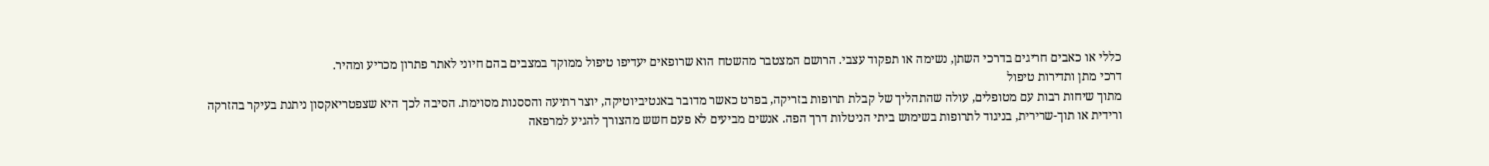כללי או כאבים חריגים בדרכי השתן, נשימה או תפקוד עצבי. הרושם המצטבר מהשטח הוא שרופאים יעדיפו טיפול ממוקד במצבים בהם חיוני לאתר פתרון מכריע ומהיר.
דרכי מתן ותדירות טיפול
מתוך שיחות רבות עם מטופלים, עולה שהתהליך של קבלת תרופות בזריקה, בפרט כאשר מדובר באנטיביוטיקה, יוצר רתיעה והססנות מסוימת. הסיבה לכך היא שצפטריאקסון ניתנת בעיקר בהזרקה ורידית או תוך-שרירית, בניגוד לתרופות בשימוש ביתי הניטלות דרך הפה. אנשים מביעים לא פעם חשש מהצורך להגיע למרפאה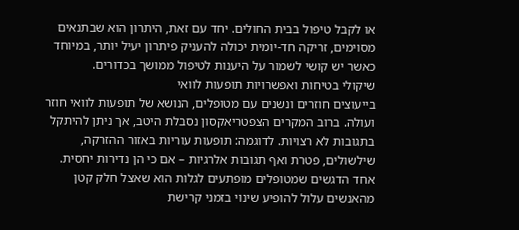או לקבל טיפול בבית החולים. יחד עם זאת, היתרון הוא שבתנאים מסוימים, זריקה חד-יומית יכולה להעניק פיתרון יעיל יותר, במיוחד כאשר יש קושי לשמור על היענות לטיפול ממושך בכדורים.
שיקולי בטיחות ואפשרויות תופעות לוואי
בייעוצים חוזרים ונשנים עם מטופלים, הנושא של תופעות לוואי חוזר ועולה. ברוב המקרים הצפטריאקסון נסבלת היטב, אך ניתן להיתקל בתגובות לא רצויות. לדוגמה: תופעות עוריות באזור ההזרקה, שילשולים, פטרת ואף תגובות אלרגיות – אם כי הן נדירות יחסית. אחד הדגשים שמטופלים מופתעים לגלות הוא שאצל חלק קטן מהאנשים עלול להופיע שינוי בזמני קרישת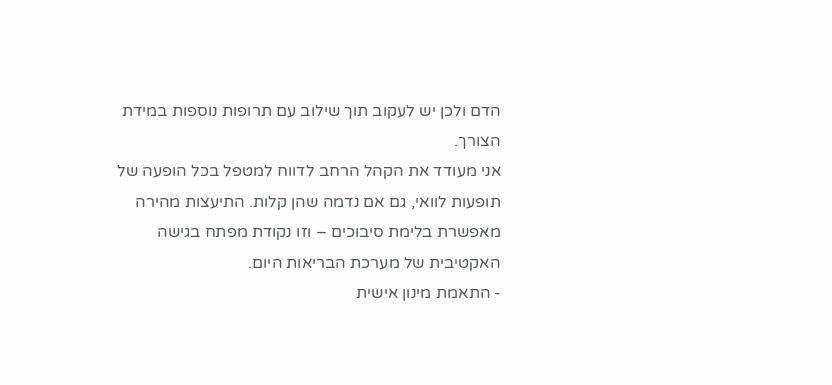הדם ולכן יש לעקוב תוך שילוב עם תרופות נוספות במידת הצורך.
אני מעודד את הקהל הרחב לדווח למטפל בכל הופעה של תופעות לוואי, גם אם נדמה שהן קלות. התיעצות מהירה מאפשרת בלימת סיבוכים – וזו נקודת מפתח בגישה האקטיבית של מערכת הבריאות היום.
- התאמת מינון אישית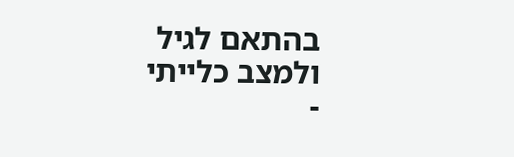בהתאם לגיל ולמצב כלייתי
-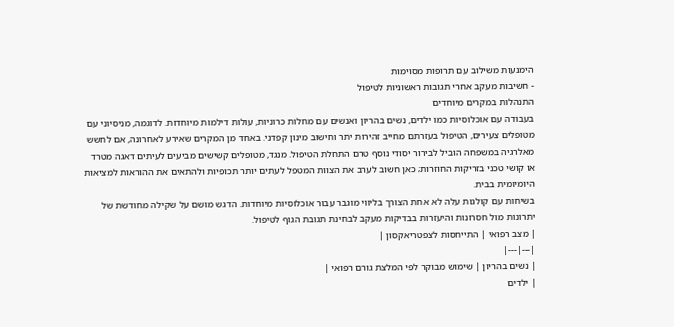הימנעות משילוב עם תרופות מסוימות
- חשיבות מעקב אחרי תגובות ראשוניות לטיפול
התנהלות במקרים מיוחדים
בעבודה עם אוכלוסיות כמו ילדים, נשים בהריון ואנשים עם מחלות כרוניות, עולות דילמות מיוחדות. לדוגמה, מניסיוני עם מטופלים צעירים, הטיפול בעזרתם מחייב זהירות יתר וחישוב מינון קפדני. באחד מן המקרים שאירע לאחרונה, אם לחשש מאלרגיה במשפחה הוביל לבירור יסודי נוסף טרם התחלת הטיפול. מנגד, מטופלים קשישים מביעים לעיתים דאגה מטרד או קושי טכני בזריקות החוזרות; כאן חשוב לערב את הצוות המטפל לעתים יותר תכופיות ולהתאים את ההוראות למציאות היומיומית בבית.
בשיחות עם קולגות עלה לא אחת הצורך בליווי מוגבר עבור אוכלוסיות מיוחדות. הדגש מושם על שקילה מחודשת של יתרונות מול חסרונות והיעזרות בבדיקות מעקב לבחינת תגובת הגוף לטיפול.
| מצב רפואי | התייחסות לצפטריאקסון |
|---|---|
| נשים בהריון | שימוש מבוקר לפי המלצת גורם רפואי |
| ילדים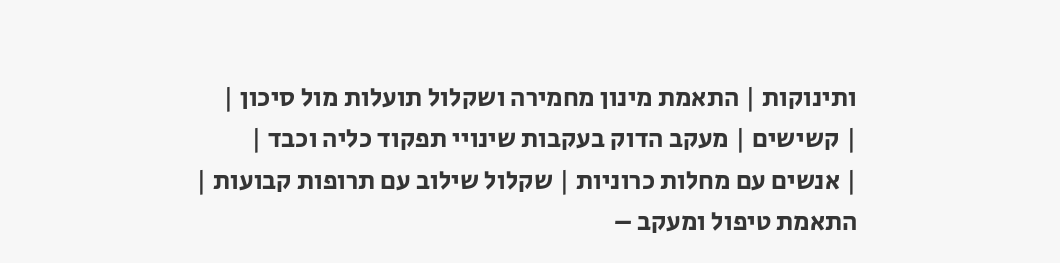ותינוקות | התאמת מינון מחמירה ושקלול תועלות מול סיכון |
| קשישים | מעקב הדוק בעקבות שינויי תפקוד כליה וכבד |
| אנשים עם מחלות כרוניות | שקלול שילוב עם תרופות קבועות |
התאמת טיפול ומעקב –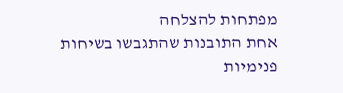מפתחות להצלחה
אחת התובנות שהתגבשו בשיחות פנימיות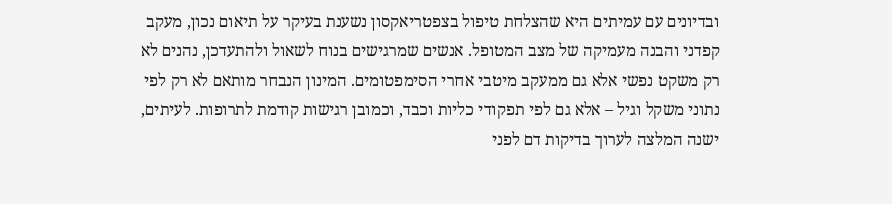ובדיונים עם עמיתים היא שהצלחת טיפול בצפטריאקסון נשענת בעיקר על תיאום נכון, מעקב קפדני והבנה מעמיקה של מצב המטופל. אנשים שמרגישים בנוח לשאול ולהתעדכן, נהנים לא רק משקט נפשי אלא גם ממעקב מיטבי אחרי הסימפטומים. המינון הנבחר מותאם לא רק לפי נתוני משקל וגיל – אלא גם לפי תפקודי כליות וכבד, וכמובן רגישות קודמת לתרופות. לעיתים, ישנה המלצה לערוך בדיקות דם לפני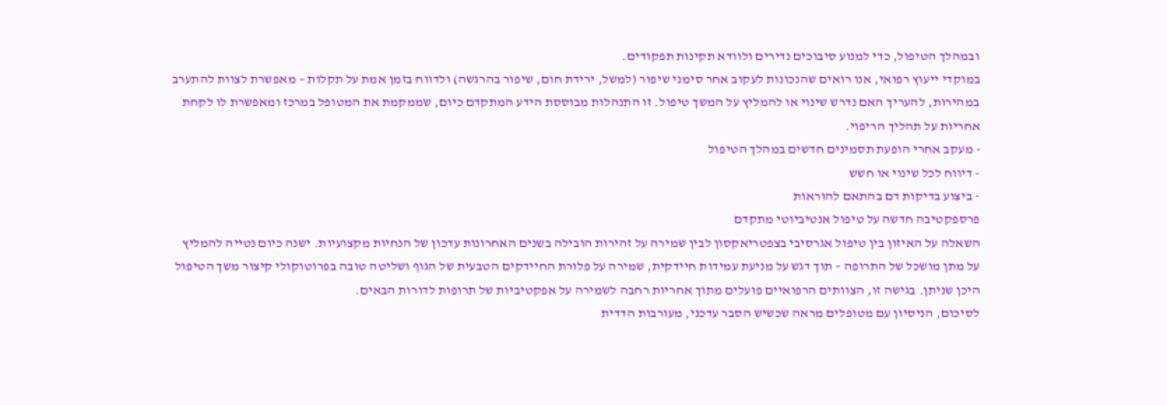ובמהלך הטיפול, כדי למנוע סיבוכים נדירים ולוודא תקינות תפקודים.
במוקדי ייעוץ רפואי, אנו רואים שהנכונות לעקוב אחר סימני שיפור (למשל, ירידת חום, שיפור בהרגשה) ולדווח בזמן אמת על תקלות – מאפשרת לצוות להתערב במהירות, להעריך האם נדרש שינוי או להמליץ על המשך טיפול. זו התנהלות מבוססת הידע המתקדם כיום, שממקמת את המטופל במרכז ומאפשרת לו לקחת אחריות על תהליך הריפוי.
- מעקב אחרי הופעת תסמינים חדשים במהלך הטיפול
- דיווח לכל שינוי או חשש
- ביצוע בדיקות דם בהתאם להוראות
פרספקטיבה חדשה על טיפול אנטיביוטי מתקדם
השאלה על האיזון בין טיפול אגרסיבי בצפטריאקסון לבין שמירה על זהירות הובילה בשנים האחרונות עדכון של הנחיות מקצועיות. ישנה כיום נטייה להמליץ על מתן מושכל של התרופה – תוך דגש על מניעת עמידות חיידקית, שמירה על פלורת החיידקים הטבעית של הגוף ושליטה טובה בפרוטוקולי קיצור משך הטיפול היכן שניתן. בגישה זו, הצוותים הרפואיים פועלים מתוך אחריות רחבה לשמירה על אפקטיביות של תרופות לדורות הבאים.
לסיכום, הניסיון עם מטופלים מראה שכשיש הסבר עדכני, מעורבות הדדית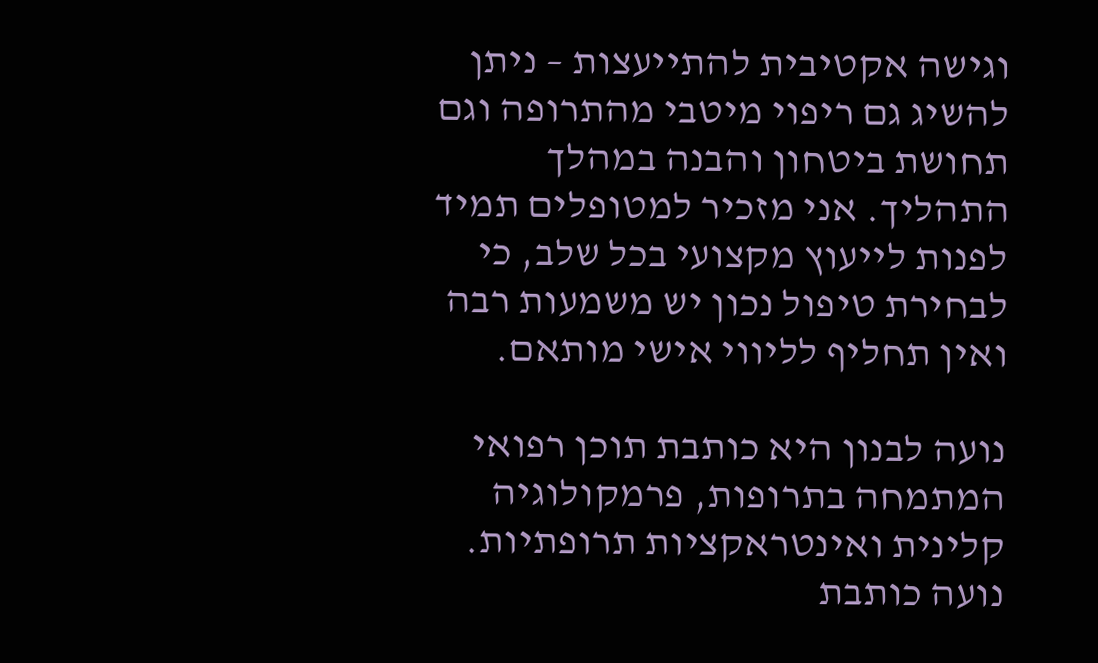וגישה אקטיבית להתייעצות – ניתן להשיג גם ריפוי מיטבי מהתרופה וגם תחושת ביטחון והבנה במהלך התהליך. אני מזכיר למטופלים תמיד לפנות לייעוץ מקצועי בכל שלב, כי לבחירת טיפול נכון יש משמעות רבה ואין תחליף לליווי אישי מותאם.

נועה לבנון היא כותבת תוכן רפואי המתמחה בתרופות, פרמקולוגיה קלינית ואינטראקציות תרופתיות. נועה כותבת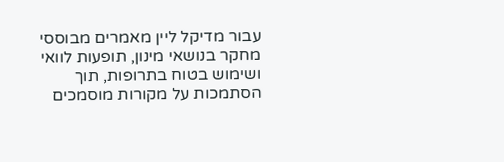עבור מדיקל ליין מאמרים מבוססי מחקר בנושאי מינון, תופעות לוואי ושימוש בטוח בתרופות, תוך הסתמכות על מקורות מוסמכים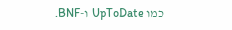כמו UpToDate ו-BNF.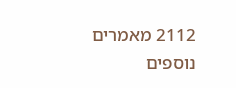2112 מאמרים נוספים